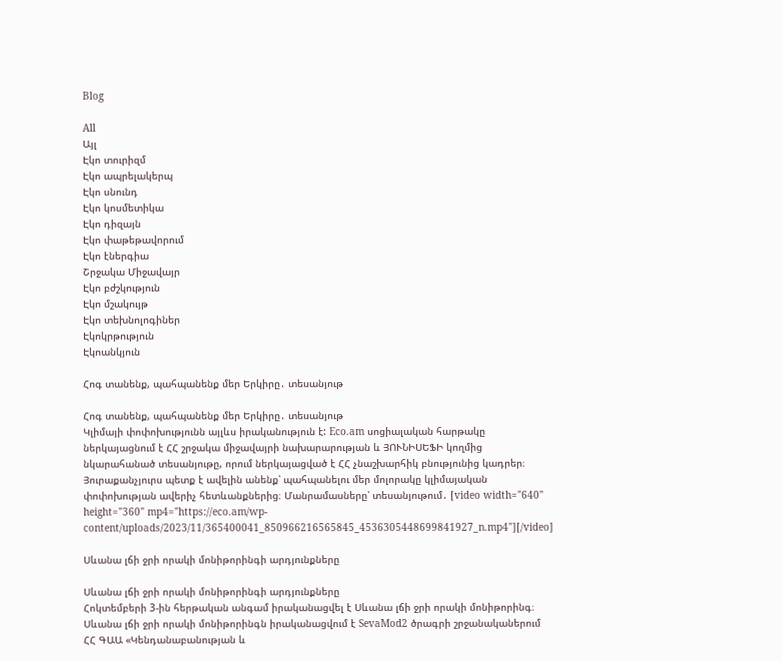Blog

All
Այլ
Էկո տուրիզմ
Էկո ապրելակերպ
Էկո սնունդ
Էկո կոսմետիկա
Էկո դիզայն
Էկո փաթեթավորում
Էկո էներգիա
Շրջակա Միջավայր
Էկո բժշկություն
Էկո մշակույթ
Էկո տեխնոլոգիներ
Էկոկրթություն
Էկոանկյուն

Հոգ տանենք, պահպանենք մեր Երկիրը․ տեսանյութ

Հոգ տանենք, պահպանենք մեր Երկիրը․ տեսանյութ
Կլիմայի փոփոխությունն այլևս իրականություն է: Eco.am սոցիալական հարթակը ներկայացնում է ՀՀ շրջակա միջավայրի նախարարության և ՅՈՒՆԻՍԵՖԻ կողմից նկարահանած տեսանյութը, որում ներկայացված է ՀՀ չնաշխարհիկ բնությունից կադրեր։ Յուրաքանչյուրս պետք է ավելին անենք՝ պահպանելու մեր մոլորակը կլիմայական փոփոխության ավերիչ հետևանքներից։ Մանրամասները՝ տեսանյութում․ [video width="640" height="360" mp4="https://eco.am/wp-content/uploads/2023/11/365400041_850966216565845_4536305448699841927_n.mp4"][/video]

Սևանա լճի ջրի որակի մոնիթորինգի արդյունքները

Սևանա լճի ջրի որակի մոնիթորինգի արդյունքները
Հոկտեմբերի 3-ին հերթական անգամ իրականացվել է Սևանա լճի ջրի որակի մոնիթորինգ։ Սևանա լճի ջրի որակի մոնիթորինգն իրականացվում է SevaMod2 ծրագրի շրջանականերում ՀՀ ԳԱԱ «Կենդանաբանության և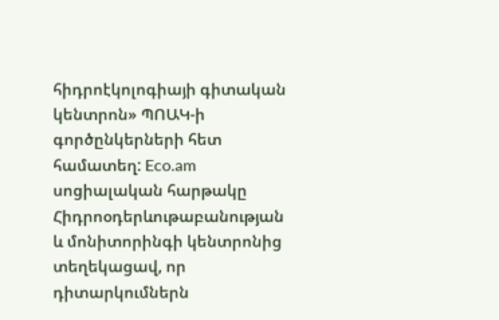հիդրոէկոլոգիայի գիտական կենտրոն» ՊՈԱԿ-ի գործընկերների հետ համատեղ: Eco.am սոցիալական հարթակը Հիդրոօդերևութաբանության և մոնիտորինգի կենտրոնից տեղեկացավ, որ դիտարկումներն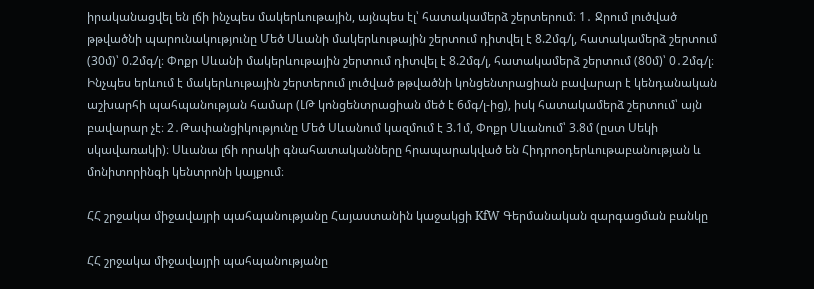իրականացվել են լճի ինչպես մակերևութային, այնպես էլ՝ հատակամերձ շերտերում։ 1․ Ջրում լուծված թթվածնի պարունակությունը Մեծ Սևանի մակերևութային շերտում դիտվել է 8.2մգ/լ, հատակամերձ շերտում (30մ)՝ 0.2մգ/լ։ Փոքր Սևանի մակերևութային շերտում դիտվել է 8.2մգ/լ, հատակամերձ շերտում (80մ)՝ 0․2մգ/լ։ Ինչպես երևում է մակերևութային շերտերում լուծված թթվածնի կոնցենտրացիան բավարար է կենդանական աշխարհի պահպանության համար (ԼԹ կոնցենտրացիան մեծ է 6մգ/լ-ից), իսկ հատակամերձ շերտում՝ այն բավարար չէ։ 2․Թափանցիկությունը Մեծ Սևանում կազմում է 3.1մ, Փոքր Սևանում՝ 3.8մ (ըստ Սեկի սկավառակի)։ Սևանա լճի որակի գնահատականները հրապարակված են Հիդրոօդերևութաբանության և մոնիտորինգի կենտրոնի կայքում։

ՀՀ շրջակա միջավայրի պահպանությանը Հայաստանին կաջակցի KfW Գերմանական զարգացման բանկը

ՀՀ շրջակա միջավայրի պահպանությանը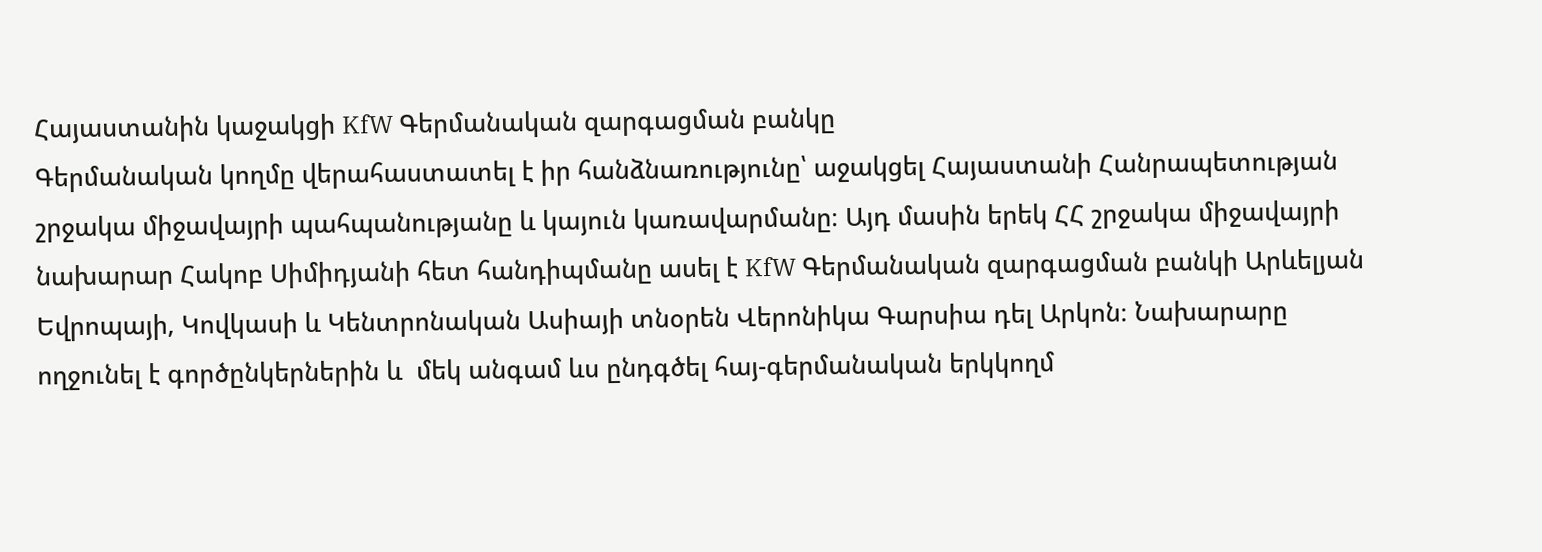Հայաստանին կաջակցի KfW Գերմանական զարգացման բանկը
Գերմանական կողմը վերահաստատել է իր հանձնառությունը՝ աջակցել Հայաստանի Հանրապետության շրջակա միջավայրի պահպանությանը և կայուն կառավարմանը։ Այդ մասին երեկ ՀՀ շրջակա միջավայրի նախարար Հակոբ Սիմիդյանի հետ հանդիպմանը ասել է KfW Գերմանական զարգացման բանկի Արևելյան Եվրոպայի, Կովկասի և Կենտրոնական Ասիայի տնօրեն Վերոնիկա Գարսիա դել Արկոն։ Նախարարը ողջունել է գործընկերներին և  մեկ անգամ ևս ընդգծել հայ-գերմանական երկկողմ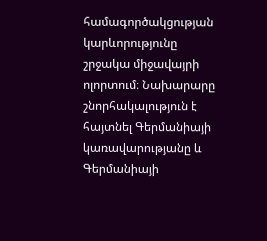համագործակցության կարևորությունը շրջակա միջավայրի ոլորտում։ Նախարարը շնորհակալություն է հայտնել Գերմանիայի կառավարությանը և Գերմանիայի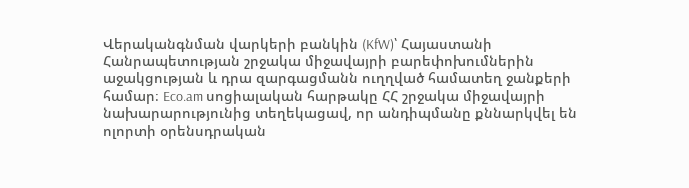Վերականգնման վարկերի բանկին (KfW)՝ Հայաստանի Հանրապետության շրջակա միջավայրի բարեփոխումներին աջակցության և դրա զարգացմանն ուղղված համատեղ ջանքերի համար։ Eco.am սոցիալական հարթակը ՀՀ շրջակա միջավայրի նախարարությունից տեղեկացավ, որ անդիպմանը քննարկվել են ոլորտի օրենսդրական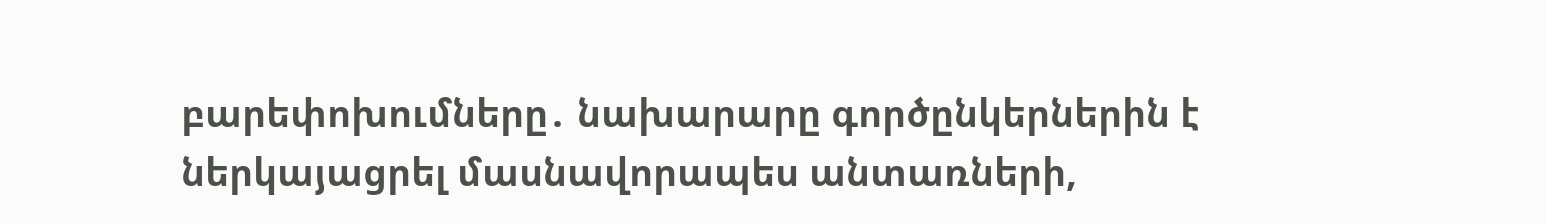բարեփոխումները․ նախարարը գործընկերներին է ներկայացրել մասնավորապես անտառների,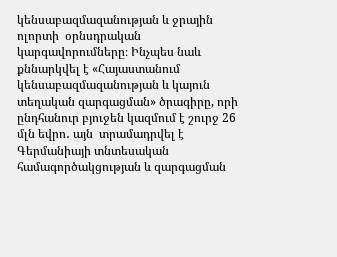կենսաբազմազանության և ջրային ոլորտի  օրնսդրական կարգավորումները։ Ինչպես նաև քննարկվել է «Հայաստանում կենսաբազմազանության և կայուն տեղական զարգացման» ծրագիրը, որի ընդհանուր բյուջեն կազմում է շուրջ 26 մլն եվրո․ այն  տրամադրվել է Գերմանիայի տնտեսական համագործակցության և զարգացման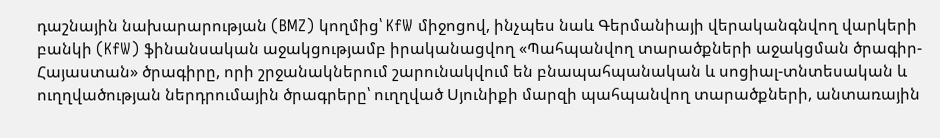դաշնային նախարարության (BMZ) կողմից՝ KfW միջոցով, ինչպես նաև Գերմանիայի վերականգնվող վարկերի բանկի (KfW) ֆինանսական աջակցությամբ իրականացվող «Պահպանվող տարածքների աջակցման ծրագիր-Հայաստան» ծրագիրը, որի շրջանակներում շարունակվում են բնապահպանական և սոցիալ-տնտեսական և ուղղվածության ներդրումային ծրագրերը՝ ուղղված Սյունիքի մարզի պահպանվող տարածքների, անտառային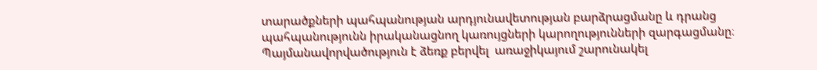տարածքների պահպանության արդյունավետության բարձրացմանը և դրանց պահպանությունն իրականացնող կառույցների կարողությունների զարգացմանը։ Պայմանավորվածություն է ձեռք բերվել  առաջիկայում շարունակել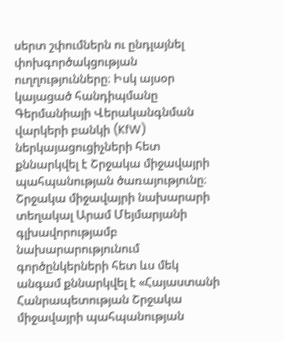սերտ շփումներն ու ընդլայնել փոխգործակցության ուղղությունները։ Իսկ այսօր կայացած հանդիպմանը Գերմանիայի Վերականգնման վարկերի բանկի (KfW) ներկայացուցիչների հետ քննարկվել է Շրջակա միջավայրի պահպանության ծառայությունը։ Շրջակա միջավայրի նախարարի տեղակալ Արամ Մեյմարյանի գլխավորությամբ նախարարությունում գործընկերների հետ ևս մեկ անգամ քննարկվել է «Հայաստանի Հանրապետության Շրջակա միջավայրի պահպանության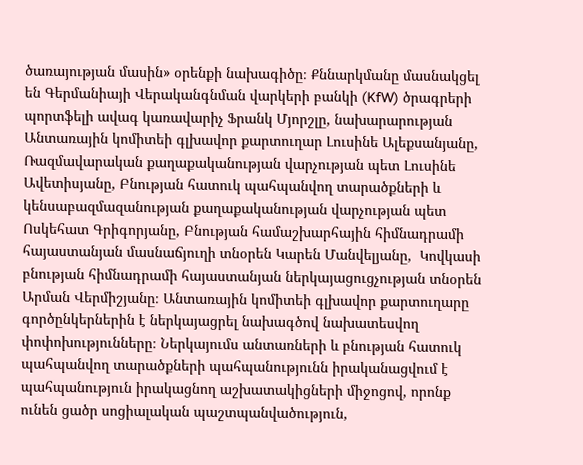ծառայության մասին» օրենքի նախագիծը։ Քննարկմանը մասնակցել են Գերմանիայի Վերականգնման վարկերի բանկի (KfW) ծրագրերի պորտֆելի ավագ կառավարիչ Ֆրանկ Մյորշլը, նախարարության Անտառային կոմիտեի գլխավոր քարտուղար Լուսինե Ալեքսանյանը, Ռազմավարական քաղաքականության վարչության պետ Լուսինե Ավետիսյանը, Բնության հատուկ պահպանվող տարածքների և կենսաբազմազանության քաղաքականության վարչության պետ Ոսկեհատ Գրիգորյանը, Բնության համաշխարհային հիմնադրամի հայաստանյան մասնաճյուղի տնօրեն Կարեն Մանվելյանը,  Կովկասի բնության հիմնադրամի հայաստանյան ներկայացուցչության տնօրեն Արման Վերմիշյանը։ Անտառային կոմիտեի գլխավոր քարտուղարը գործընկերներին է ներկայացրել նախագծով նախատեսվող փոփոխությունները։ Ներկայումս անտառների և բնության հատուկ պահպանվող տարածքների պահպանությունն իրականացվում է պահպանություն իրակացնող աշխատակիցների միջոցով, որոնք ունեն ցածր սոցիալական պաշտպանվածություն,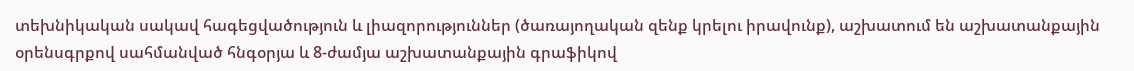տեխնիկական սակավ հագեցվածություն և լիազորություններ (ծառայողական զենք կրելու իրավունք), աշխատում են աշխատանքային օրենսգրքով սահմանված հնգօրյա և 8-ժամյա աշխատանքային գրաֆիկով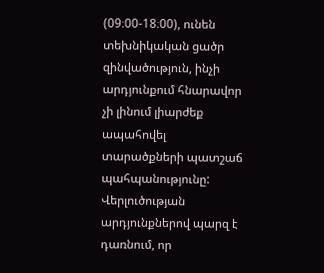(09։00-18։00), ունեն տեխնիկական ցածր զինվածություն, ինչի արդյունքում հնարավոր չի լինում լիարժեք ապահովել տարածքների պատշաճ պահպանությունը: Վերլուծության արդյունքներով պարզ է դառնում, որ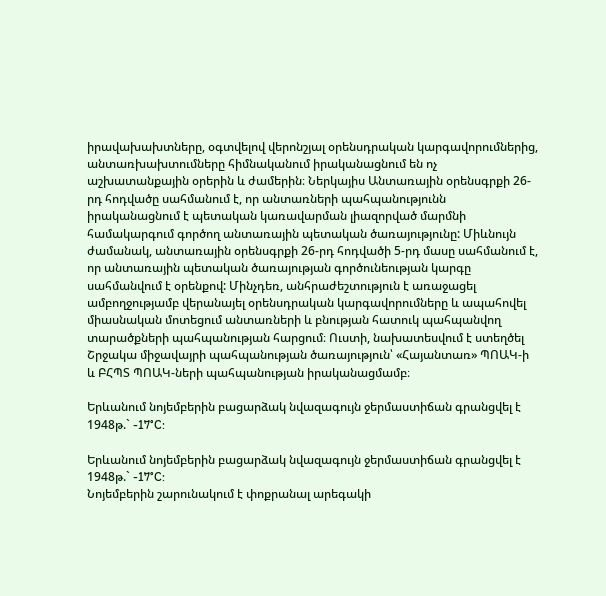իրավախախտները, օգտվելով վերոնշյալ օրենսդրական կարգավորումներից, անտառխախտումները հիմնականում իրականացնում են ոչ աշխատանքային օրերին և ժամերին։ Ներկայիս Անտառային օրենսգրքի 26-րդ հոդվածը սահմանում է, որ անտառների պահպանությունն իրականացնում է պետական կառավարման լիազորված մարմնի համակարգում գործող անտառային պետական ծառայությունը: Միևնույն ժամանակ, անտառային օրենսգրքի 26-րդ հոդվածի 5-րդ մասը սահմանում է, որ անտառային պետական ծառայության գործունեության կարգը սահմանվում է օրենքով: Մինչդեռ, անհրաժեշտություն է առաջացել ամբողջությամբ վերանայել օրենսդրական կարգավորումները և ապահովել միասնական մոտեցում անտառների և բնության հատուկ պահպանվող տարածքների պահպանության հարցում։ Ուստի, նախատեսվում է ստեղծել Շրջակա միջավայրի պահպանության ծառայություն՝ «Հայանտառ» ՊՈԱԿ-ի և ԲՀՊՏ ՊՈԱԿ-ների պահպանության իրականացմամբ։

Երևանում նոյեմբերին բացարձակ նվազագույն ջերմաստիճան գրանցվել է 1948թ.` -17°C:

Երևանում նոյեմբերին բացարձակ նվազագույն ջերմաստիճան գրանցվել է 1948թ.` -17°C:
Նոյեմբերին շարունակում է փոքրանալ արեգակի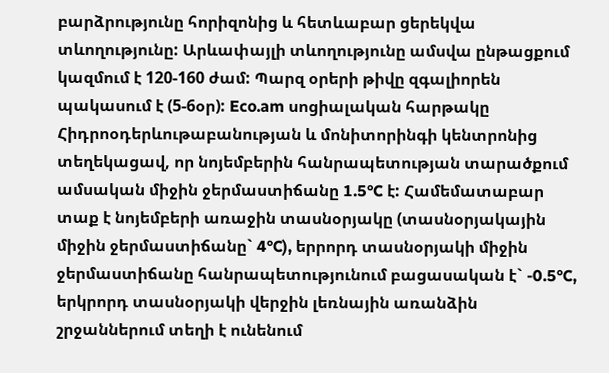բարձրությունը հորիզոնից և հետևաբար ցերեկվա տևողությունը: Արևափայլի տևողությունը ամսվա ընթացքում կազմում է 120-160 ժամ: Պարզ օրերի թիվը զգալիորեն պակասում է (5-6օր): Eco.am սոցիալական հարթակը Հիդրոօդերևութաբանության և մոնիտորինգի կենտրոնից տեղեկացավ, որ նոյեմբերին հանրապետության տարածքում ամսական միջին ջերմաստիճանը 1.5°C է: Համեմատաբար տաք է նոյեմբերի առաջին տասնօրյակը (տասնօրյակային միջին ջերմաստիճանը` 4°C), երրորդ տասնօրյակի միջին ջերմաստիճանը հանրապետությունում բացասական է` -0.5°C, երկրորդ տասնօրյակի վերջին լեռնային առանձին շրջաններում տեղի է ունենում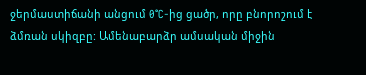ջերմաստիճանի անցում 0°C-ից ցածր, որը բնորոշում է ձմռան սկիզբը: Ամենաբարձր ամսական միջին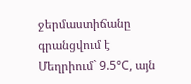ջերմաստիճանը գրանցվում է Մեղրիում` 9.5°C, այն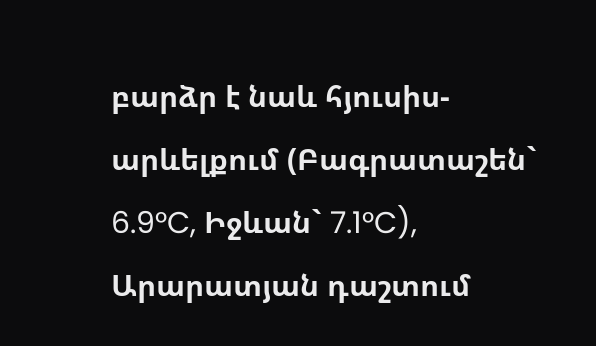բարձր է նաև հյուսիս-արևելքում (Բագրատաշեն` 6.9°C, Իջևան` 7.1°C), Արարատյան դաշտում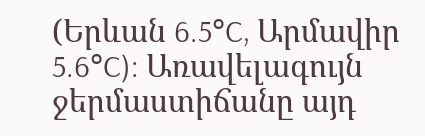(Երևան 6.5°C, Արմավիր 5.6°C): Առավելագույն ջերմաստիճանը այդ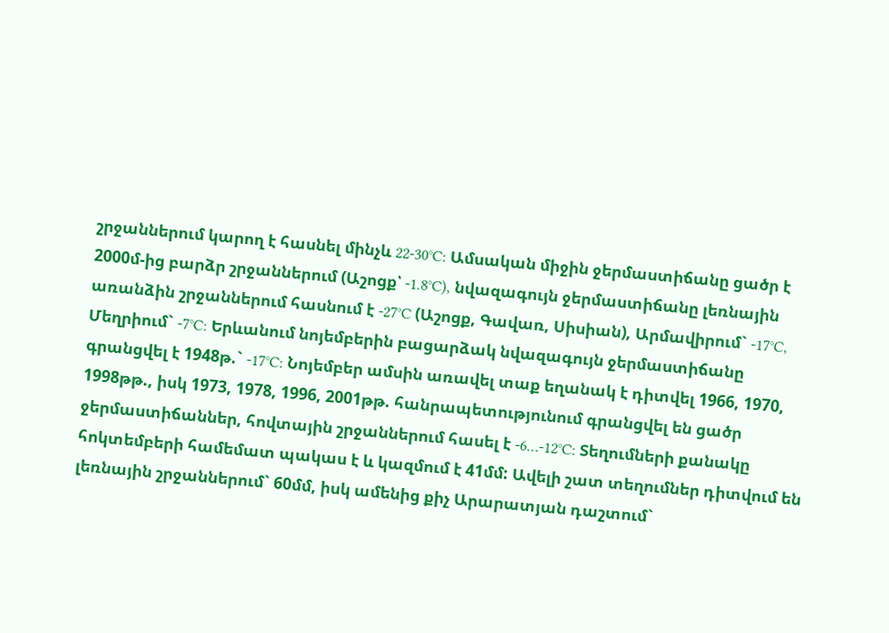շրջաններում կարող է հասնել մինչև 22-30°C: Ամսական միջին ջերմաստիճանը ցածր է 2000մ-ից բարձր շրջաններում (Աշոցք՝ -1.8°C), նվազագույն ջերմաստիճանը լեռնային առանձին շրջաններում հասնում է -27°C (Աշոցք, Գավառ, Սիսիան), Արմավիրում` -17°C, Մեղրիում` -7°C: Երևանում նոյեմբերին բացարձակ նվազագույն ջերմաստիճանը գրանցվել է 1948թ.` -17°C: Նոյեմբեր ամսին առավել տաք եղանակ է դիտվել 1966, 1970, 1998թթ., իսկ 1973, 1978, 1996, 2001թթ. հանրապետությունում գրանցվել են ցածր ջերմաստիճաններ, հովտային շրջաններում հասել է -6…-12°C: Տեղումների քանակը հոկտեմբերի համեմատ պակաս է և կազմում է 41մմ: Ավելի շատ տեղումներ դիտվում են լեռնային շրջաններում` 60մմ, իսկ ամենից քիչ Արարատյան դաշտում`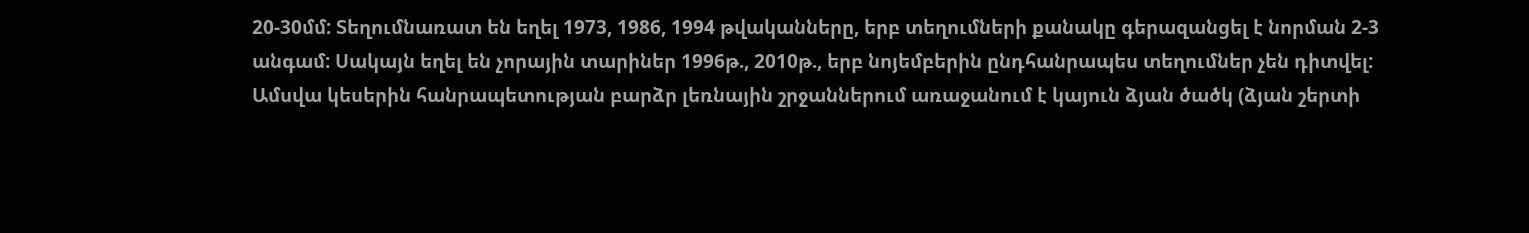20-30մմ: Տեղումնառատ են եղել 1973, 1986, 1994 թվականները, երբ տեղումների քանակը գերազանցել է նորման 2-3 անգամ: Սակայն եղել են չորային տարիներ 1996թ., 2010թ., երբ նոյեմբերին ընդհանրապես տեղումներ չեն դիտվել: Ամսվա կեսերին հանրապետության բարձր լեռնային շրջաններում առաջանում է կայուն ձյան ծածկ (ձյան շերտի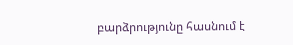բարձրությունը հասնում է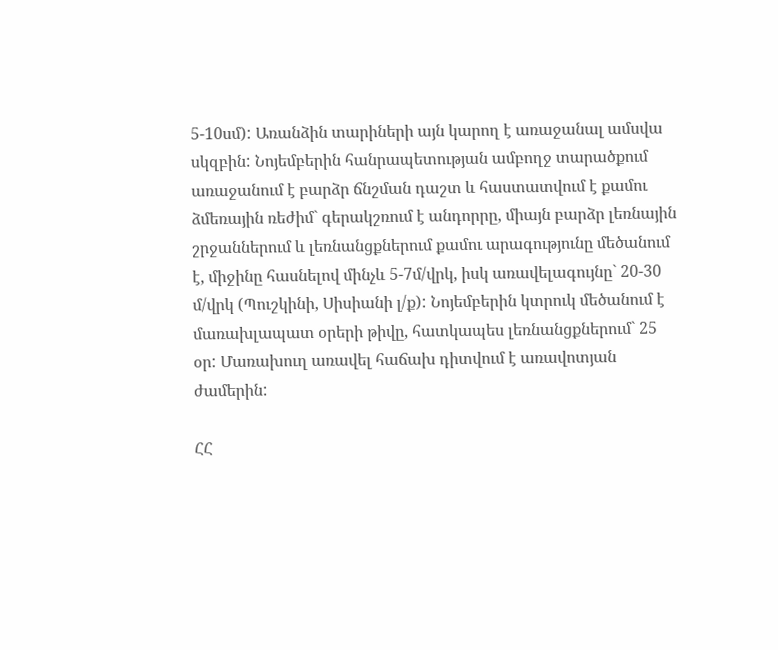5-10սմ): Առանձին տարիների այն կարող է առաջանալ ամսվա սկզբին: Նոյեմբերին հանրապետության ամբողջ տարածքում առաջանում է բարձր ճնշման դաշտ և հաստատվում է քամու ձմեռային ռեժիմ` գերակշռում է անդորրը, միայն բարձր լեռնային շրջաններում և լեռնանցքներում քամու արագությունը մեծանում է, միջինը հասնելով մինչև 5-7մ/վրկ, իսկ առավելագույնը` 20-30 մ/վրկ (Պուշկինի, Սիսիանի լ/ք): Նոյեմբերին կտրուկ մեծանում է մառախլապատ օրերի թիվը, հատկապես լեռնանցքներում` 25 օր: Մառախուղ առավել հաճախ դիտվում է առավոտյան ժամերին:

ՀՀ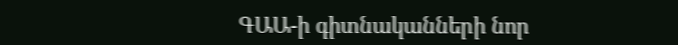ԳԱԱ-ի գիտնականների նոր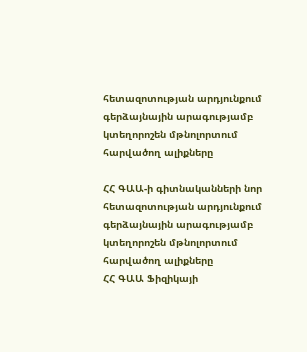հետազոտության արդյունքում գերձայնային արագությամբ կտեղորոշեն մթնոլորտում հարվածող ալիքները

ՀՀ ԳԱԱ-ի գիտնականների նոր հետազոտության արդյունքում գերձայնային արագությամբ կտեղորոշեն մթնոլորտում հարվածող ալիքները
ՀՀ ԳԱԱ Ֆիզիկայի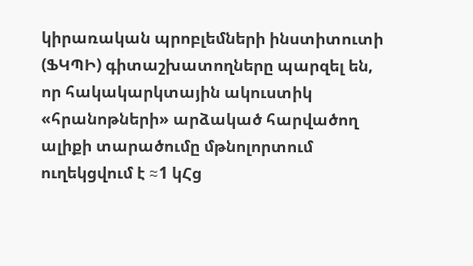կիրառական պրոբլեմների ինստիտուտի (ՖԿՊԻ) գիտաշխատողները պարզել են, որ հակակարկտային ակուստիկ «հրանոթների» արձակած հարվածող ալիքի տարածումը մթնոլորտում ուղեկցվում է ≈1 կՀց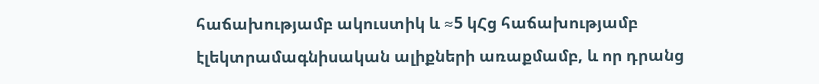հաճախությամբ ակուստիկ և ≈5 կՀց հաճախությամբ էլեկտրամագնիսական ալիքների առաքմամբ, և որ դրանց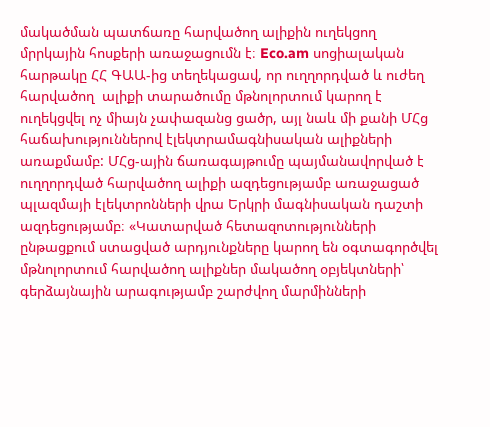մակածման պատճառը հարվածող ալիքին ուղեկցող մրրկային հոսքերի առաջացումն է։ Eco.am սոցիալական հարթակը ՀՀ ԳԱԱ-ից տեղեկացավ, որ ուղղորդված և ուժեղ հարվածող  ալիքի տարածումը մթնոլորտում կարող է ուղեկցվել ոչ միայն չափազանց ցածր, այլ նաև մի քանի ՄՀց հաճախություններով էլեկտրամագնիսական ալիքների առաքմամբ: ՄՀց-ային ճառագայթումը պայմանավորված է ուղղորդված հարվածող ալիքի ազդեցությամբ առաջացած պլազմայի էլեկտրոնների վրա Երկրի մագնիսական դաշտի ազդեցությամբ։ «Կատարված հետազոտությունների ընթացքում ստացված արդյունքները կարող են օգտագործվել մթնոլորտում հարվածող ալիքներ մակածող օբյեկտների՝ գերձայնային արագությամբ շարժվող մարմինների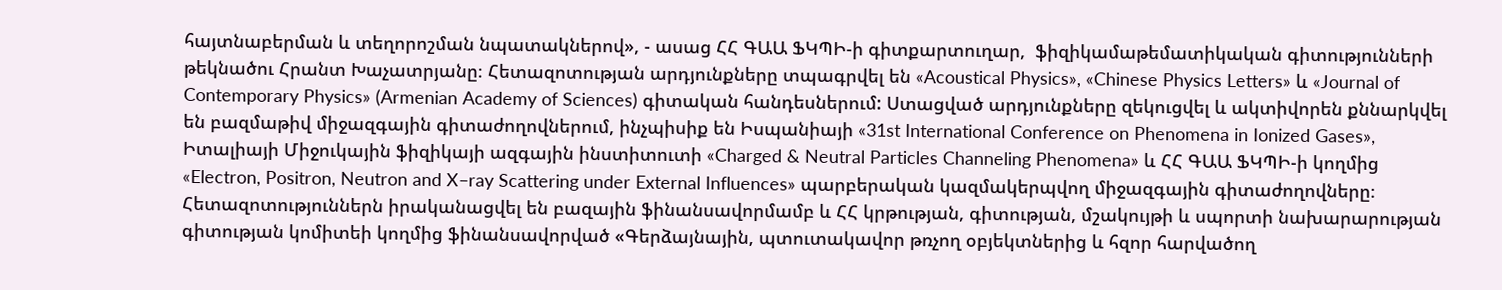հայտնաբերման և տեղորոշման նպատակներով», - ասաց ՀՀ ԳԱԱ ՖԿՊԻ-ի գիտքարտուղար,  ֆիզիկամաթեմատիկական գիտությունների թեկնածու Հրանտ Խաչատրյանը։ Հետազոտության արդյունքները տպագրվել են «Acoustical Physics», «Chinese Physics Letters» և «Journal of Contemporary Physics» (Armenian Academy of Sciences) գիտական հանդեսներում: Ստացված արդյունքները զեկուցվել և ակտիվորեն քննարկվել են բազմաթիվ միջազգային գիտաժողովներում, ինչպիսիք են Իսպանիայի «31st International Conference on Phenomena in Ionized Gases», Իտալիայի Միջուկային ֆիզիկայի ազգային ինստիտուտի «Charged & Neutral Particles Channeling Phenomena» և ՀՀ ԳԱԱ ՖԿՊԻ-ի կողմից «Electron, Positron, Neutron and X–ray Scattering under External Influences» պարբերական կազմակերպվող միջազգային գիտաժողովները։ Հետազոտություններն իրականացվել են բազային ֆինանսավորմամբ և ՀՀ կրթության, գիտության, մշակույթի և սպորտի նախարարության գիտության կոմիտեի կողմից ֆինանսավորված «Գերձայնային, պտուտակավոր թռչող օբյեկտներից և հզոր հարվածող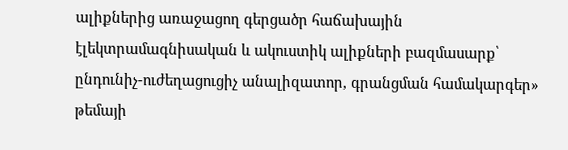ալիքներից առաջացող գերցածր հաճախային էլեկտրամագնիսական և ակուստիկ ալիքների բազմասարք՝ ընդունիչ-ուժեղացուցիչ անալիզատոր, գրանցման համակարգեր» թեմայի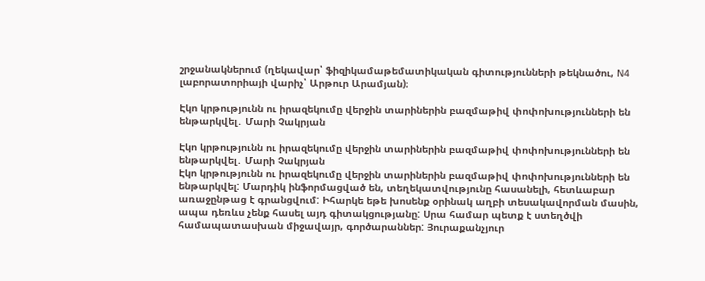շրջանակներում (ղեկավար՝ ֆիզիկամաթեմատիկական գիտությունների թեկնածու, N4 լաբորատորիայի վարիչ՝ Արթուր Արամյան)։

Էկո կրթությունն ու իրազեկումը վերջին տարիներին բազմաթիվ փոփոխությունների են ենթարկվել․ Մարի Չակրյան

Էկո կրթությունն ու իրազեկումը վերջին տարիներին բազմաթիվ փոփոխությունների են ենթարկվել․ Մարի Չակրյան
Էկո կրթությունն ու իրազեկումը վերջին տարիներին բազմաթիվ փոփոխությունների են ենթարկվել: Մարդիկ ինֆորմացված են, տեղեկատվությունը հասանելի, հետևաբար առաջընթաց է գրանցվում: Իհարկե եթե խոսենք օրինակ աղբի տեսակավորման մասին, ապա դեռևս չենք հասել այդ գիտակցությանը: Սրա համար պետք է ստեղծվի համապատասխան միջավայր, գործարաններ: Յուրաքանչյուր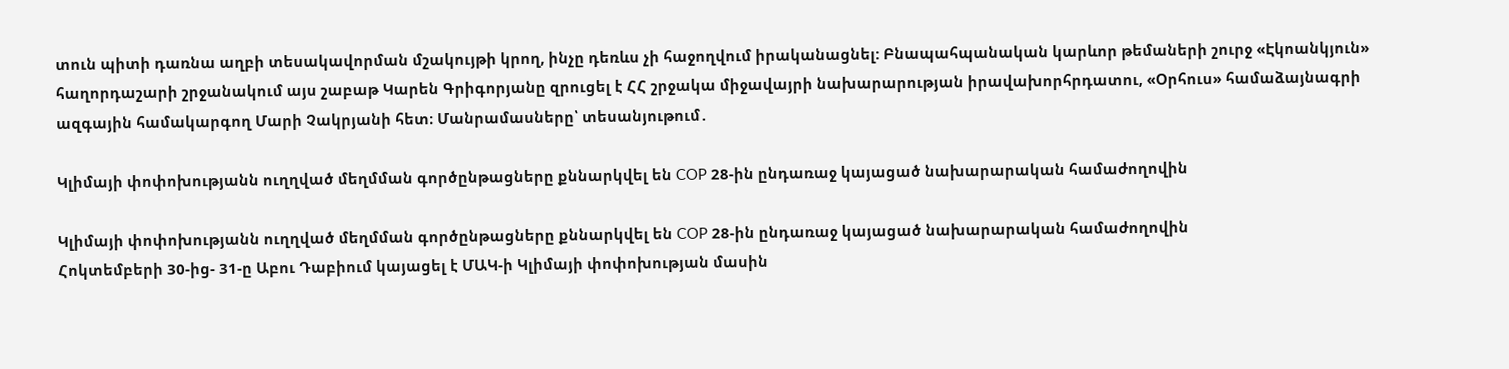տուն պիտի դառնա աղբի տեսակավորման մշակույթի կրող, ինչը դեռևս չի հաջողվում իրականացնել: Բնապահպանական կարևոր թեմաների շուրջ «Էկոանկյուն» հաղորդաշարի շրջանակում այս շաբաթ Կարեն Գրիգորյանը զրուցել է ՀՀ շրջակա միջավայրի նախարարության իրավախորհրդատու, «Օրհուս» համաձայնագրի ազգային համակարգող Մարի Չակրյանի հետ։ Մանրամասները՝ տեսանյութում․

Կլիմայի փոփոխությանն ուղղված մեղմման գործընթացները քննարկվել են COP 28-ին ընդառաջ կայացած նախարարական համաժողովին

Կլիմայի փոփոխությանն ուղղված մեղմման գործընթացները քննարկվել են COP 28-ին ընդառաջ կայացած նախարարական համաժողովին
Հոկտեմբերի 30-ից- 31-ը Աբու Դաբիում կայացել է ՄԱԿ-ի Կլիմայի փոփոխության մասին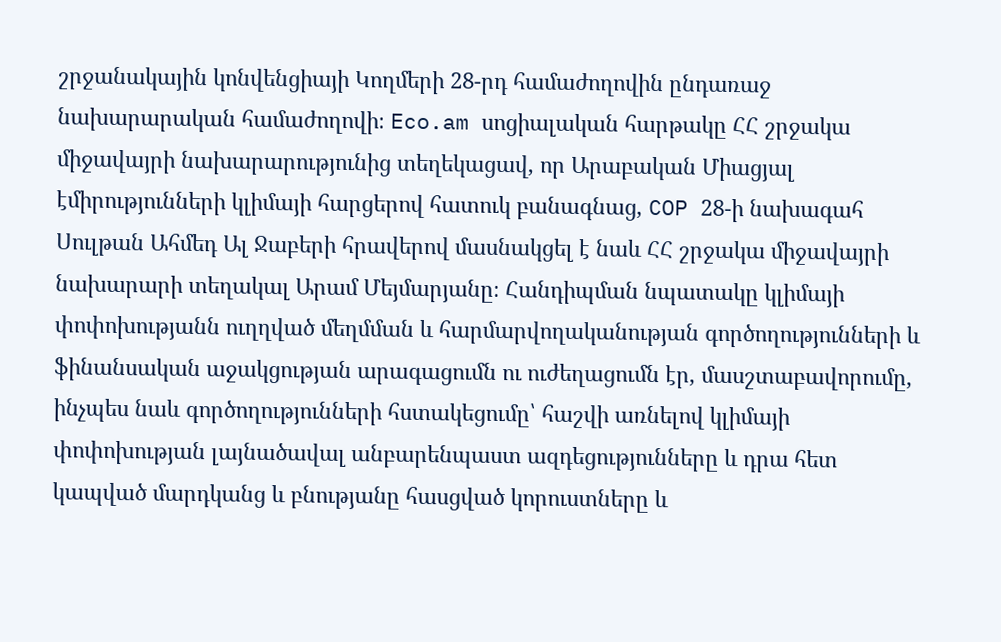շրջանակային կոնվենցիայի Կողմերի 28-րդ համաժողովին ընդառաջ  նախարարական համաժողովի։ Eco.am սոցիալական հարթակը ՀՀ շրջակա միջավայրի նախարարությունից տեղեկացավ, որ Արաբական Միացյալ էմիրությունների կլիմայի հարցերով հատուկ բանագնաց, COP 28-ի նախագահ Սուլթան Ահմեդ Ալ Ջաբերի հրավերով մասնակցել է նաև ՀՀ շրջակա միջավայրի նախարարի տեղակալ Արամ Մեյմարյանը։ Հանդիպման նպատակը կլիմայի փոփոխությանն ուղղված մեղմման և հարմարվողականության գործողությունների և ֆինանսական աջակցության արագացումն ու ուժեղացումն էր, մասշտաբավորումը,  ինչպես նաև գործողությունների հստակեցումը՝ հաշվի առնելով կլիմայի փոփոխության լայնածավալ անբարենպաստ ազդեցությունները և դրա հետ կապված մարդկանց և բնությանը հասցված կորուստները և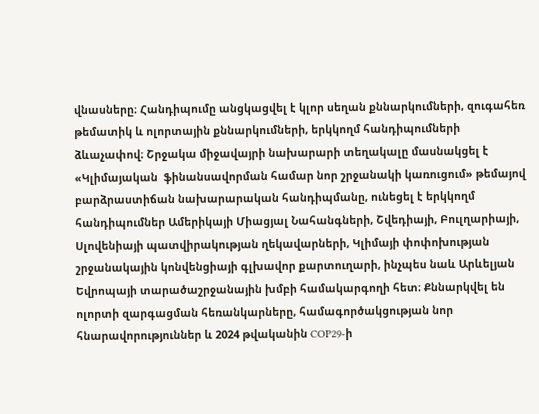վնասները։ Հանդիպումը անցկացվել է կլոր սեղան քննարկումների, զուգահեռ թեմատիկ և ոլորտային քննարկումների, երկկողմ հանդիպումների ձևաչափով։ Շրջակա միջավայրի նախարարի տեղակալը մասնակցել է «Կլիմայական  ֆինանսավորման համար նոր շրջանակի կառուցում» թեմայով բարձրաստիճան նախարարական հանդիպմանը, ունեցել է երկկողմ հանդիպումներ Ամերիկայի Միացյալ Նահանգների, Շվեդիայի, Բուլղարիայի, Սլովենիայի պատվիրակության ղեկավարների, Կլիմայի փոփոխության շրջանակային կոնվենցիայի գլխավոր քարտուղարի, ինչպես նաև Արևելյան Եվրոպայի տարածաշրջանային խմբի համակարգողի հետ։ Քննարկվել են ոլորտի զարգացման հեռանկարները, համագործակցության նոր հնարավորություններ և 2024 թվականին COP29-ի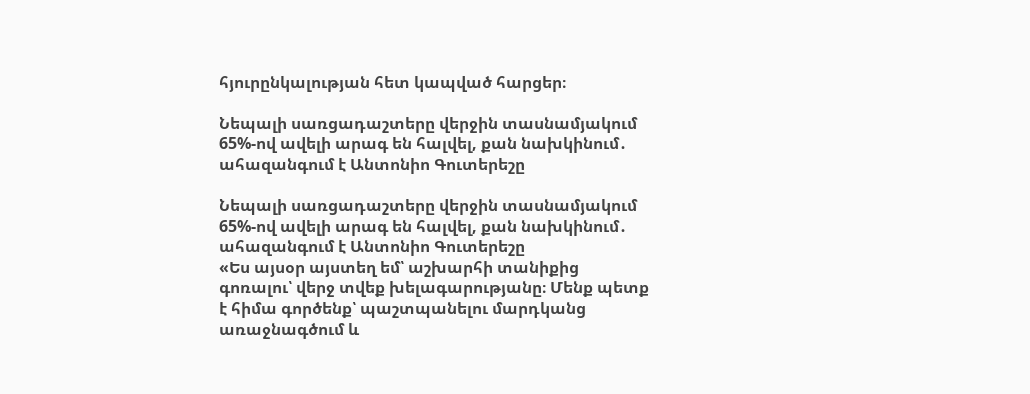հյուրընկալության հետ կապված հարցեր։

Նեպալի սառցադաշտերը վերջին տասնամյակում 65%-ով ավելի արագ են հալվել, քան նախկինում․ ահազանգում է Անտոնիո Գուտերեշը

Նեպալի սառցադաշտերը վերջին տասնամյակում 65%-ով ավելի արագ են հալվել, քան նախկինում․ ահազանգում է Անտոնիո Գուտերեշը
«Ես այսօր այստեղ եմ՝ աշխարհի տանիքից գոռալու՝ վերջ տվեք խելագարությանը։ Մենք պետք է հիմա գործենք՝ պաշտպանելու մարդկանց առաջնագծում և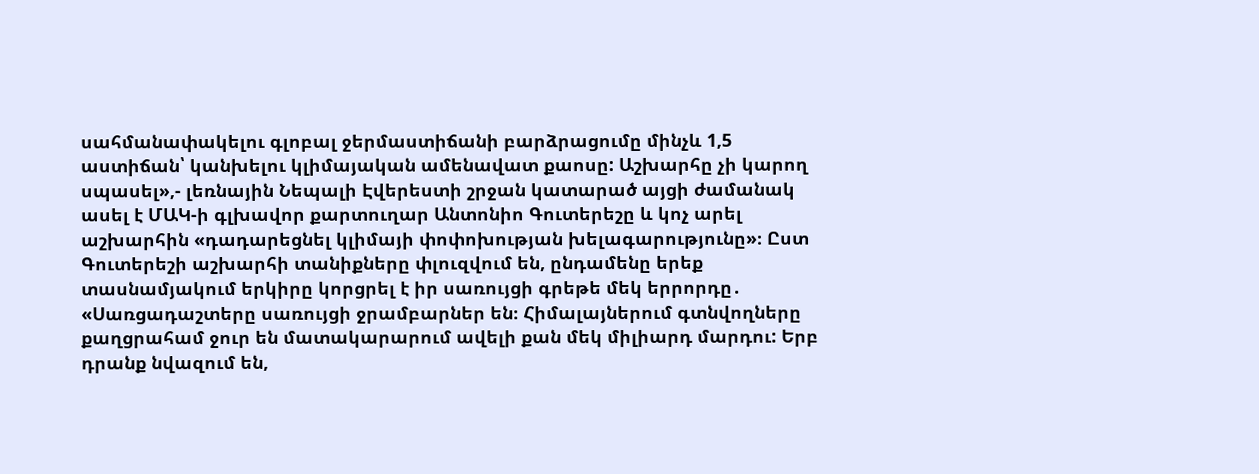սահմանափակելու գլոբալ ջերմաստիճանի բարձրացումը մինչև 1,5 աստիճան՝ կանխելու կլիմայական ամենավատ քաոսը: Աշխարհը չի կարող սպասել»,- լեռնային Նեպալի Էվերեստի շրջան կատարած այցի ժամանակ ասել է ՄԱԿ-ի գլխավոր քարտուղար Անտոնիո Գուտերեշը և կոչ արել աշխարհին «դադարեցնել կլիմայի փոփոխության խելագարությունը»։ Ըստ Գուտերեշի աշխարհի տանիքները փլուզվում են, ընդամենը երեք տասնամյակում երկիրը կորցրել է իր սառույցի գրեթե մեկ երրորդը․ «Սառցադաշտերը սառույցի ջրամբարներ են։ Հիմալայներում գտնվողները քաղցրահամ ջուր են մատակարարում ավելի քան մեկ միլիարդ մարդու: Երբ դրանք նվազում են,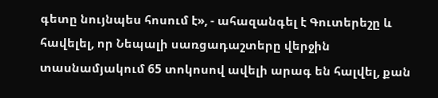գետը նույնպես հոսում է», - ահազանգել է Գուտերեշը և հավելել, որ Նեպալի սառցադաշտերը վերջին տասնամյակում 65 տոկոսով ավելի արագ են հալվել, քան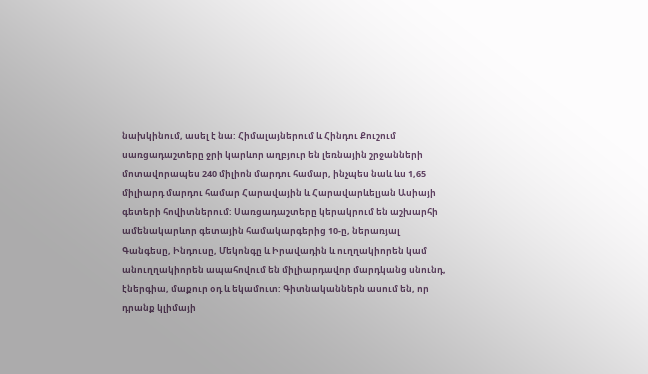նախկինում, ասել է նա: Հիմալայներում և Հինդու Քուշում սառցադաշտերը ջրի կարևոր աղբյուր են լեռնային շրջանների մոտավորապես 240 միլիոն մարդու համար, ինչպես նաև ևս 1,65 միլիարդ մարդու համար Հարավային և Հարավարևելյան Ասիայի գետերի հովիտներում: Սառցադաշտերը կերակրում են աշխարհի ամենակարևոր գետային համակարգերից 10-ը, ներառյալ Գանգեսը, Ինդուսը, Մեկոնգը և Իրավադին և ուղղակիորեն կամ անուղղակիորեն ապահովում են միլիարդավոր մարդկանց սնունդ, էներգիա, մաքուր օդ և եկամուտ: Գիտնականներն ասում են, որ դրանք կլիմայի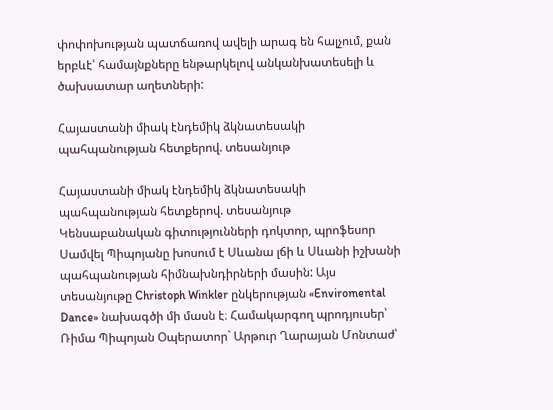փոփոխության պատճառով ավելի արագ են հալչում, քան երբևէ՝ համայնքները ենթարկելով անկանխատեսելի և ծախսատար աղետների:

Հայաստանի միակ էնդեմիկ ձկնատեսակի պահպանության հետքերով. տեսանյութ

Հայաստանի միակ էնդեմիկ ձկնատեսակի պահպանության հետքերով. տեսանյութ
Կենսաբանական գիտությունների դոկտոր, պրոֆեսոր Սամվել Պիպոյանը խոսում է Սևանա լճի և Սևանի իշխանի պահպանության հիմնախնդիրների մասին: Այս տեսանյութը Christoph Winkler ընկերության «Enviromental Dance» նախագծի մի մասն է։ Համակարգող պրոդյուսեր՝ Ռիմա Պիպոյան Օպերատոր` Արթուր Ղարայան Մոնտաժ՝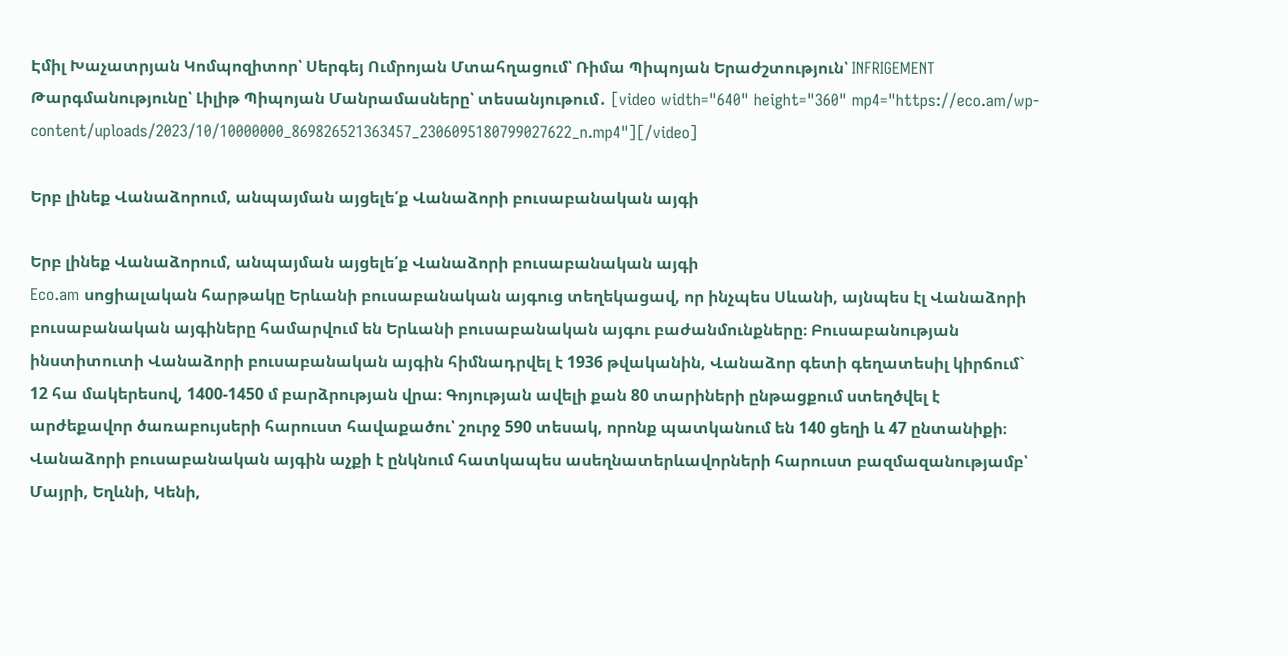Էմիլ Խաչատրյան Կոմպոզիտոր՝ Սերգեյ Ումրոյան Մտահղացում՝ Ռիմա Պիպոյան Երաժշտություն՝ INFRIGEMENT Թարգմանությունը՝ Լիլիթ Պիպոյան Մանրամասները՝ տեսանյութում․ [video width="640" height="360" mp4="https://eco.am/wp-content/uploads/2023/10/10000000_869826521363457_2306095180799027622_n.mp4"][/video]

Երբ լինեք Վանաձորում, անպայման այցելե՛ք Վանաձորի բուսաբանական այգի

Երբ լինեք Վանաձորում, անպայման այցելե՛ք Վանաձորի բուսաբանական այգի
Eco.am սոցիալական հարթակը Երևանի բուսաբանական այգուց տեղեկացավ, որ ինչպես Սևանի, այնպես էլ Վանաձորի բուսաբանական այգիները համարվում են Երևանի բուսաբանական այգու բաժանմունքները։ Բուսաբանության ինստիտուտի Վանաձորի բուսաբանական այգին հիմնադրվել է 1936 թվականին, Վանաձոր գետի գեղատեսիլ կիրճում` 12 հա մակերեսով, 1400-1450 մ բարձրության վրա։ Գոյության ավելի քան 80 տարիների ընթացքում ստեղծվել է արժեքավոր ծառաբույսերի հարուստ հավաքածու՝ շուրջ 590 տեսակ, որոնք պատկանում են 140 ցեղի և 47 ընտանիքի։ Վանաձորի բուսաբանական այգին աչքի է ընկնում հատկապես ասեղնատերևավորների հարուստ բազմազանությամբ՝ Մայրի, Եղևնի, Կենի,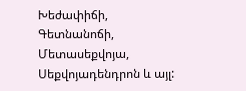Խեժափիճի, Գետնանոճի, Մետասեքվոյա, Սեքվոյադենդրոն և այլ: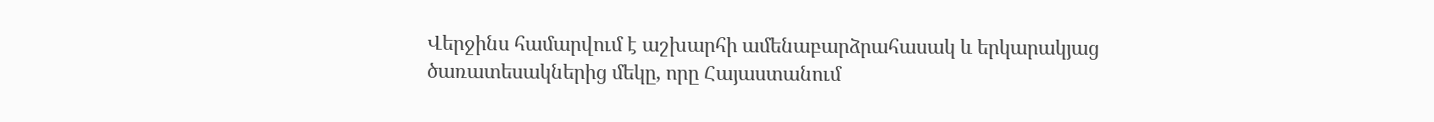Վերջինս համարվում է աշխարհի ամենաբարձրահասակ և երկարակյաց ծառատեսակներից մեկը, որը Հայաստանում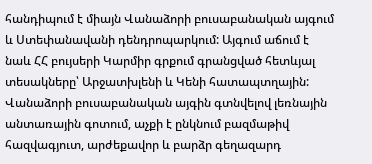հանդիպում է միայն Վանաձորի բուսաբանական այգում և Ստեփանավանի դենդրոպարկում: Այգում աճում է նաև ՀՀ բույսերի Կարմիր գրքում գրանցված հետևյալ տեսակները՝ Արջատխլենի և Կենի հատապտղային: Վանաձորի բուսաբանական այգին գտնվելով լեռնային անտառային գոտում, աչքի է ընկնում բազմաթիվ հազվագյուտ, արժեքավոր և բարձր գեղազարդ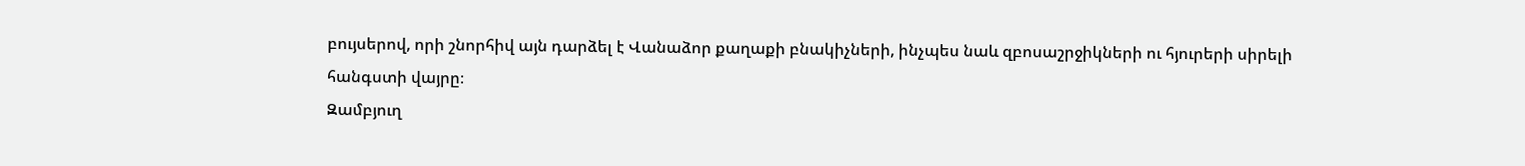բույսերով, որի շնորհիվ այն դարձել է Վանաձոր քաղաքի բնակիչների, ինչպես նաև զբոսաշրջիկների ու հյուրերի սիրելի հանգստի վայրը։
Զամբյուղ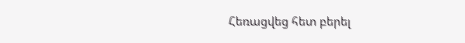Հեռացվեց հետ բերել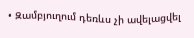• Զամբյուղում դեռևս չի ավելացվել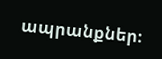ապրանքներ։